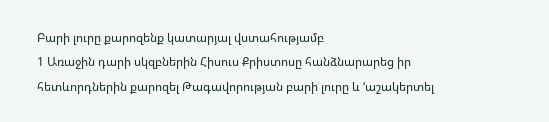Բարի լուրը քարոզենք կատարյալ վստահությամբ
1 Առաջին դարի սկզբներին Հիսուս Քրիստոսը հանձնարարեց իր հետևորդներին քարոզել Թագավորության բարի լուրը և ‘աշակերտել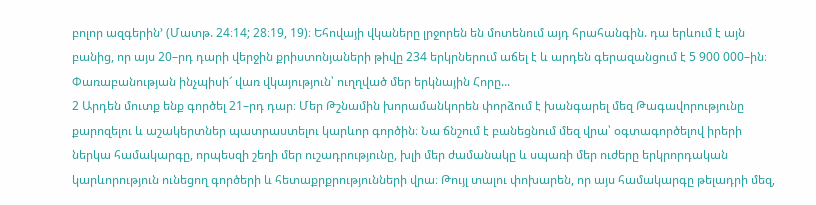բոլոր ազգերին’ (Մատթ. 24։14; 28։19, 19)։ Եհովայի վկաները լրջորեն են մոտենում այդ հրահանգին. դա երևում է այն բանից, որ այս 20–րդ դարի վերջին քրիստոնյաների թիվը 234 երկրներում աճել է և արդեն գերազանցում է 5 900 000–ին։ Փառաբանության ինչպիսի՜ վառ վկայություն՝ ուղղված մեր երկնային Հորը...
2 Արդեն մուտք ենք գործել 21–րդ դար։ Մեր Թշնամին խորամանկորեն փորձում է խանգարել մեզ Թագավորությունը քարոզելու և աշակերտներ պատրաստելու կարևոր գործին։ Նա ճնշում է բանեցնում մեզ վրա՝ օգտագործելով իրերի ներկա համակարգը, որպեսզի շեղի մեր ուշադրությունը, խլի մեր ժամանակը և սպառի մեր ուժերը երկրորդական կարևորություն ունեցող գործերի և հետաքրքրությունների վրա։ Թույլ տալու փոխարեն, որ այս համակարգը թելադրի մեզ,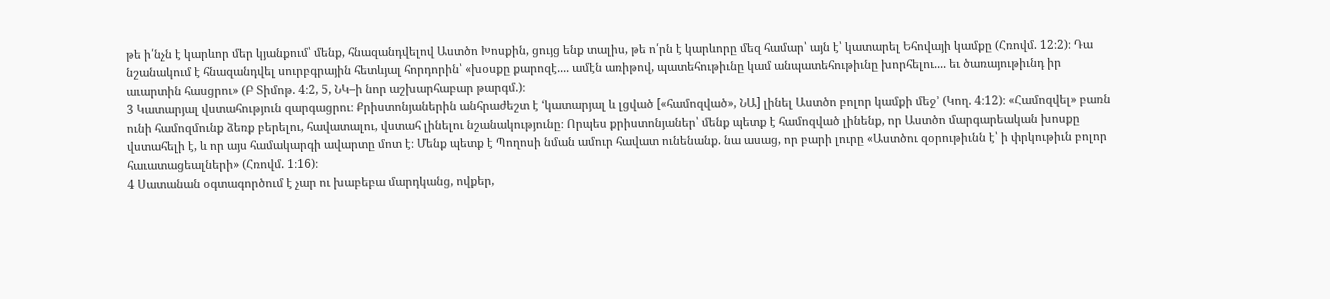թե ի՛նչն է կարևոր մեր կյանքում՝ մենք, հնազանդվելով Աստծո Խոսքին, ցույց ենք տալիս, թե ո՛րն է կարևորը մեզ համար՝ այն է՝ կատարել Եհովայի կամքը (Հռովմ. 12։2)։ Դա նշանակում է հնազանդվել սուրբգրային հետևյալ հորդորին՝ «խօսքը քարոզէ.... ամէն առիթով, պատեհութիւնը կամ անպատեհութիւնը խորհելու.... եւ ծառայութիւնդ իր աւարտին հասցրու» (Բ Տիմոթ. 4։2, 5, ՆԿ–ի նոր աշխարհաբար թարգմ.)։
3 Կատարյալ վստահություն զարգացրու։ Քրիստոնյաներին անհրաժեշտ է ‘կատարյալ և լցված [«համոզված», ՆԱ] լինել Աստծո բոլոր կամքի մեջ’ (Կող. 4։12)։ «Համոզվել» բառն ունի համոզմունք ձեռք բերելու, հավատալու, վստահ լինելու նշանակությունը։ Որպես քրիստոնյաներ՝ մենք պետք է համոզված լինենք, որ Աստծո մարգարեական խոսքը վստահելի է, և որ այս համակարգի ավարտը մոտ է։ Մենք պետք է Պողոսի նման ամուր հավատ ունենանք. նա ասաց, որ բարի լուրը «Աստծու զօրութիւնն է՝ ի փրկութիւն բոլոր հաւատացեալների» (Հռովմ. 1։16)։
4 Սատանան օգտագործում է չար ու խաբեբա մարդկանց, ովքեր,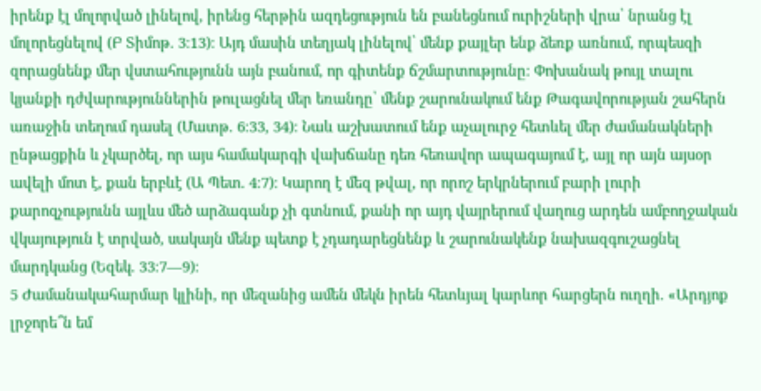իրենք էլ մոլորված լինելով, իրենց հերթին ազդեցություն են բանեցնում ուրիշների վրա՝ նրանց էլ մոլորեցնելով (Բ Տիմոթ. 3։13)։ Այդ մասին տեղյակ լինելով՝ մենք քայլեր ենք ձեռք առնում, որպեսզի զորացնենք մեր վստահությունն այն բանում, որ գիտենք ճշմարտությունը։ Փոխանակ թույլ տալու կյանքի դժվարություններին թուլացնել մեր եռանդը՝ մենք շարունակում ենք Թագավորության շահերն առաջին տեղում դասել (Մատթ. 6։33, 34)։ Նաև աշխատում ենք աչալուրջ հետևել մեր ժամանակների ընթացքին և չկարծել, որ այս համակարգի վախճանը դեռ հեռավոր ապագայում է, այլ որ այն այսօր ավելի մոտ է, քան երբևէ (Ա Պետ. 4։7)։ Կարող է մեզ թվալ, որ որոշ երկրներում բարի լուրի քարոզչությունն այլևս մեծ արձագանք չի գտնում, քանի որ այդ վայրերում վաղուց արդեն ամբողջական վկայություն է տրված, սակայն մենք պետք է չդադարեցնենք և շարունակենք նախազգուշացնել մարդկանց (Եզեկ. 33։7—9)։
5 Ժամանակահարմար կլինի, որ մեզանից ամեն մեկն իրեն հետևյալ կարևոր հարցերն ուղղի. «Արդյոք լրջորե՞ն եմ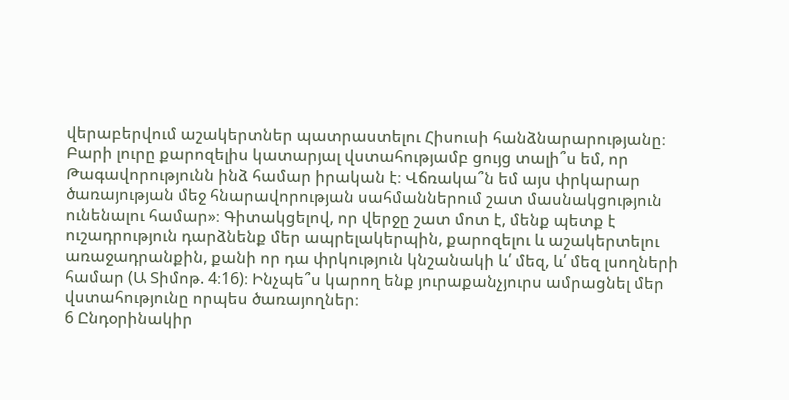վերաբերվում աշակերտներ պատրաստելու Հիսուսի հանձնարարությանը։ Բարի լուրը քարոզելիս կատարյալ վստահությամբ ցույց տալի՞ս եմ, որ Թագավորությունն ինձ համար իրական է։ Վճռակա՞ն եմ այս փրկարար ծառայության մեջ հնարավորության սահմաններում շատ մասնակցություն ունենալու համար»։ Գիտակցելով, որ վերջը շատ մոտ է, մենք պետք է ուշադրություն դարձնենք մեր ապրելակերպին, քարոզելու և աշակերտելու առաջադրանքին, քանի որ դա փրկություն կնշանակի և՛ մեզ, և՛ մեզ լսողների համար (Ա Տիմոթ. 4։16)։ Ինչպե՞ս կարող ենք յուրաքանչյուրս ամրացնել մեր վստահությունը որպես ծառայողներ։
6 Ընդօրինակիր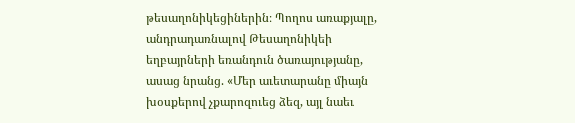թեսաղոնիկեցիներին։ Պողոս առաքյալը, անդրադառնալով Թեսաղոնիկեի եղբայրների եռանդուն ծառայությանը, ասաց նրանց. «Մեր աւետարանը միայն խօսքերով չքարոզուեց ձեզ, այլ նաեւ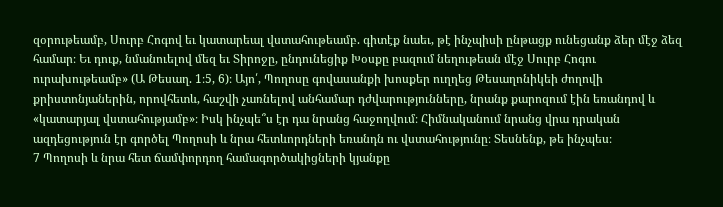զօրութեամբ, Սուրբ Հոգով եւ կատարեալ վստահութեամբ. գիտէք նաեւ, թէ ինչպիսի ընթացք ունեցանք ձեր մէջ ձեզ համար։ Եւ դուք, նմանուելով մեզ եւ Տիրոջը, ընդունեցիք Խօսքը բազում նեղութեան մէջ Սուրբ Հոգու ուրախութեամբ» (Ա Թեսաղ. 1։5, 6)։ Այո՛, Պողոսը գովասանքի խոսքեր ուղղեց Թեսաղոնիկեի ժողովի քրիստոնյաներին, որովհետև, հաշվի չառնելով անհամար դժվարությունները, նրանք քարոզում էին եռանդով և «կատարյալ վստահությամբ»։ Իսկ ինչպե՞ս էր դա նրանց հաջողվում։ Հիմնականում նրանց վրա դրական ազդեցություն էր գործել Պողոսի և նրա հետևորդների եռանդն ու վստահությունը։ Տեսնենք, թե ինչպես։
7 Պողոսի և նրա հետ ճամփորդող համագործակիցների կյանքը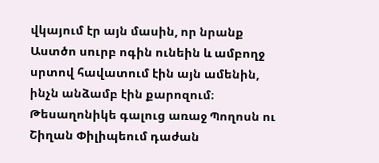վկայում էր այն մասին, որ նրանք Աստծո սուրբ ոգին ունեին և ամբողջ սրտով հավատում էին այն ամենին, ինչն անձամբ էին քարոզում։ Թեսաղոնիկե գալուց առաջ Պողոսն ու Շիղան Փիլիպեում դաժան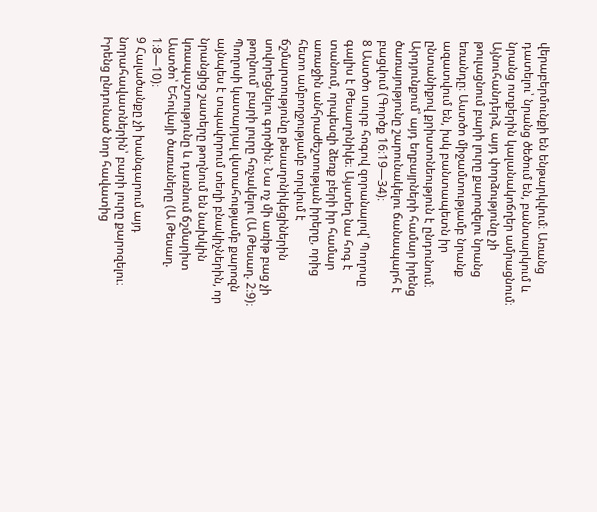վերաբերմունքի են ենթարկվում։ Առանց դատելու՝ նրանց ծեծում են, բանտարկում և նրանց ոտքերին կալանակոճղեր ամրացնում։ Այնուհանդերձ, այդ փորձությունը չի թուլացնում բարի լուրը քարոզելու նրանց եռանդը։ Աստծո միջամտությամբ նրանք ազատվում են, իսկ բանտապետն իր ընտանիքով քրիստոնեություն է ընդունում։ Արդյունքում՝ այդ եղբայրների համար իրենց ծառայությունը շարունակելու ճանապարհ է բացվում (Գործք 16։19—34)։
8 Աստծո սուրբ հոգով զորանալով՝ Պողոսը գալիս է Թեսաղոնիկե։ Այստեղ նա հոգ է տանում, որպեսզի ձեռք բերի իր համար առաջին անհրաժեշտության իրերը, որից հետո ամբողջությամբ տրվում է ճշմարտությունը թեսաղոնիկեցիներին սովորեցնելու գործին։ Նա ոչ մի առիթ բաց չի թողնում՝ բարի լուրը հռչակելու (Ա Թեսաղ. 2։9)։ Պողոսի կատարյալ վստահությամբ քարոզն այնպես է տպավորում տեղի բնակիչներին, որ նրանցից շատերը թողնում են նախկին կռապաշտությունը և դառնում ճշմարիտ Աստծո՝ Եհովայի ծառաները (Ա Թեսաղ. 1։8—10)։
9 Հալածանքը չի խանգարում այդ նորահավատներին՝ բարի լուրը քարոզելու։ Իրենց ընդունած նոր հավատից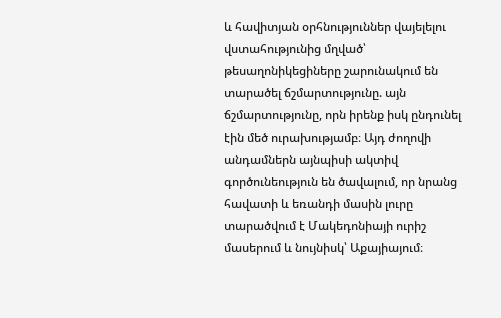և հավիտյան օրհնություններ վայելելու վստահությունից մղված՝ թեսաղոնիկեցիները շարունակում են տարածել ճշմարտությունը. այն ճշմարտությունը, որն իրենք իսկ ընդունել էին մեծ ուրախությամբ։ Այդ ժողովի անդամներն այնպիսի ակտիվ գործունեություն են ծավալում, որ նրանց հավատի և եռանդի մասին լուրը տարածվում է Մակեդոնիայի ուրիշ մասերում և նույնիսկ՝ Աքայիայում։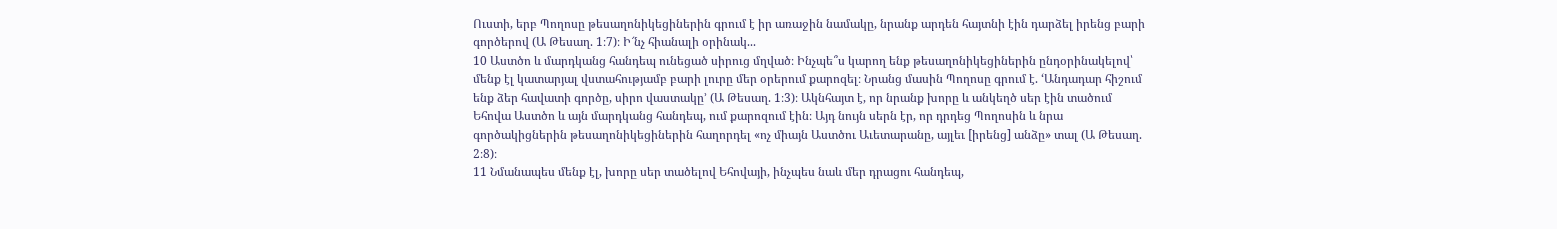Ուստի, երբ Պողոսը թեսաղոնիկեցիներին գրում է իր առաջին նամակը, նրանք արդեն հայտնի էին դարձել իրենց բարի գործերով (Ա Թեսաղ. 1։7)։ Ի՜նչ հիանալի օրինակ...
10 Աստծո և մարդկանց հանդեպ ունեցած սիրուց մղված։ Ինչպե՞ս կարող ենք թեսաղոնիկեցիներին ընդօրինակելով՝ մենք էլ կատարյալ վստահությամբ բարի լուրը մեր օրերում քարոզել։ Նրանց մասին Պողոսը գրում է. ‘Անդադար հիշում ենք ձեր հավատի գործը, սիրո վաստակը’ (Ա Թեսաղ. 1։3)։ Ակնհայտ է, որ նրանք խորը և անկեղծ սեր էին տածում Եհովա Աստծո և այն մարդկանց հանդեպ, ում քարոզում էին։ Այդ նույն սերն էր, որ դրդեց Պողոսին և նրա գործակիցներին թեսաղոնիկեցիներին հաղորդել «ոչ միայն Աստծու Աւետարանը, այլեւ [իրենց] անձը» տալ (Ա Թեսաղ. 2։8)։
11 Նմանապես մենք էլ, խորը սեր տածելով Եհովայի, ինչպես նաև մեր դրացու հանդեպ,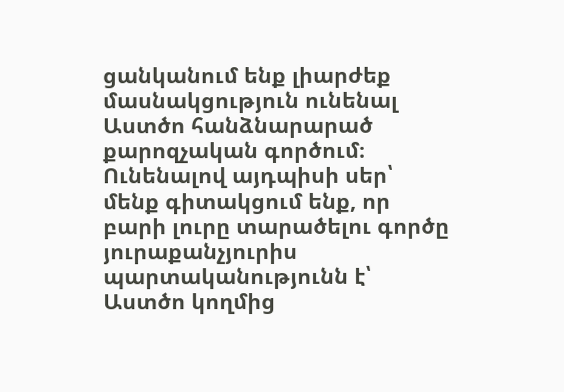ցանկանում ենք լիարժեք մասնակցություն ունենալ Աստծո հանձնարարած քարոզչական գործում։ Ունենալով այդպիսի սեր՝ մենք գիտակցում ենք, որ բարի լուրը տարածելու գործը յուրաքանչյուրիս պարտականությունն է՝ Աստծո կողմից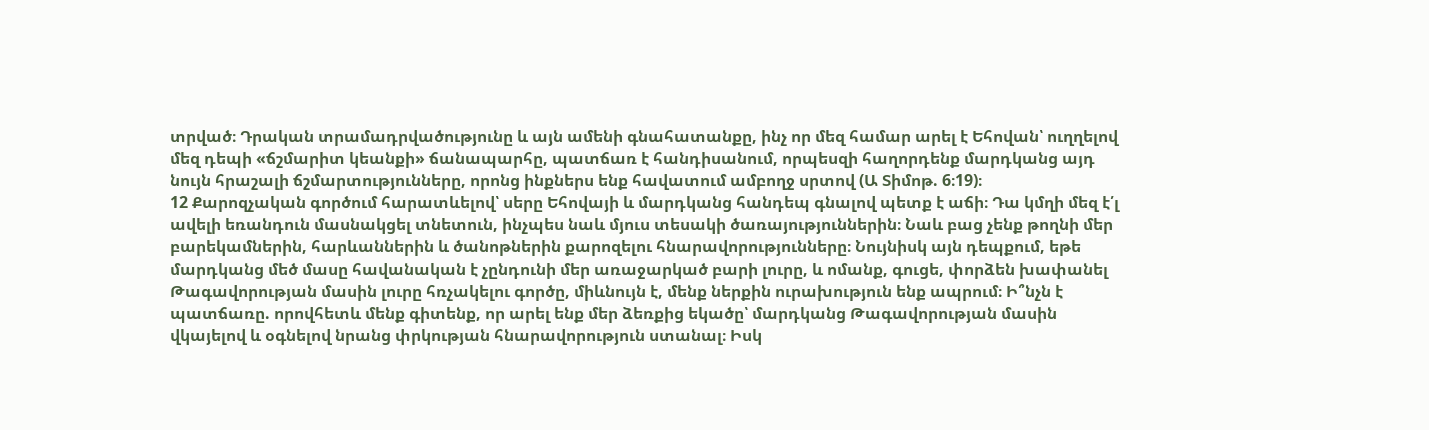տրված։ Դրական տրամադրվածությունը և այն ամենի գնահատանքը, ինչ որ մեզ համար արել է Եհովան՝ ուղղելով մեզ դեպի «ճշմարիտ կեանքի» ճանապարհը, պատճառ է հանդիսանում, որպեսզի հաղորդենք մարդկանց այդ նույն հրաշալի ճշմարտությունները, որոնց ինքներս ենք հավատում ամբողջ սրտով (Ա Տիմոթ. 6։19)։
12 Քարոզչական գործում հարատևելով՝ սերը Եհովայի և մարդկանց հանդեպ գնալով պետք է աճի։ Դա կմղի մեզ է՛լ ավելի եռանդուն մասնակցել տնետուն, ինչպես նաև մյուս տեսակի ծառայություններին։ Նաև բաց չենք թողնի մեր բարեկամներին, հարևաններին և ծանոթներին քարոզելու հնարավորությունները։ Նույնիսկ այն դեպքում, եթե մարդկանց մեծ մասը հավանական է չընդունի մեր առաջարկած բարի լուրը, և ոմանք, գուցե, փորձեն խափանել Թագավորության մասին լուրը հռչակելու գործը, միևնույն է, մենք ներքին ուրախություն ենք ապրում։ Ի՞նչն է պատճառը. որովհետև մենք գիտենք, որ արել ենք մեր ձեռքից եկածը՝ մարդկանց Թագավորության մասին վկայելով և օգնելով նրանց փրկության հնարավորություն ստանալ։ Իսկ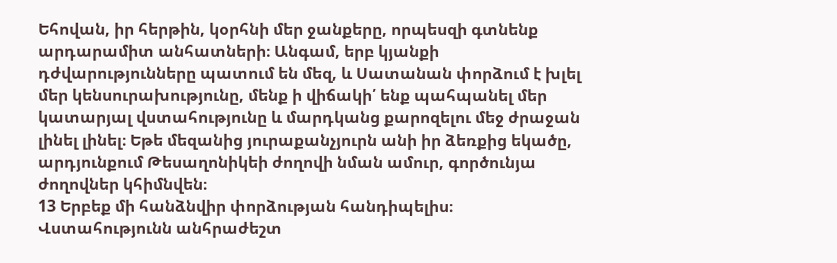Եհովան, իր հերթին, կօրհնի մեր ջանքերը, որպեսզի գտնենք արդարամիտ անհատների։ Անգամ, երբ կյանքի դժվարությունները պատում են մեզ, և Սատանան փորձում է խլել մեր կենսուրախությունը, մենք ի վիճակի՛ ենք պահպանել մեր կատարյալ վստահությունը և մարդկանց քարոզելու մեջ ժրաջան լինել լինել։ Եթե մեզանից յուրաքանչյուրն անի իր ձեռքից եկածը, արդյունքում Թեսաղոնիկեի ժողովի նման ամուր, գործունյա ժողովներ կհիմնվեն։
13 Երբեք մի հանձնվիր փորձության հանդիպելիս։ Վստահությունն անհրաժեշտ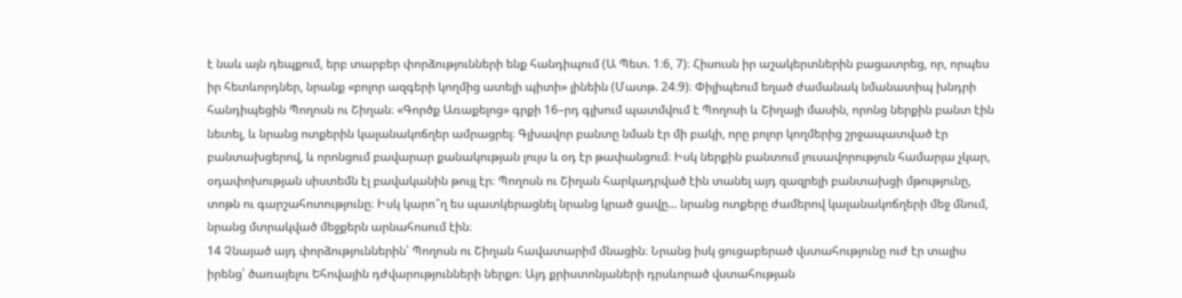է նաև այն դեպքում, երբ տարբեր փորձությունների ենք հանդիպում (Ա Պետ. 1։6, 7)։ Հիսուսն իր աշակերտներին բացատրեց, որ, որպես իր հետևորդներ, նրանք «բոլոր ազգերի կողմից ատելի պիտի» լինեին (Մատթ. 24։9)։ Փիլիպեում եղած ժամանակ նմանատիպ խնդրի հանդիպեցին Պողոսն ու Շիղան։ «Գործք Առաքելոց» գրքի 16–րդ գլխում պատմվում է Պողոսի և Շիղայի մասին, որոնց ներքին բանտ էին նետել, և նրանց ոտքերին կալանակոճղեր ամրացրել։ Գլխավոր բանտը նման էր մի բակի, որը բոլոր կողմերից շրջապատված էր բանտախցերով, և որոնցում բավարար քանակության լույս և օդ էր թափանցում։ Իսկ ներքին բանտում լուսավորություն համարյա չկար, օդափոխության սիստեմն էլ բավականին թույլ էր։ Պողոսն ու Շիղան հարկադրված էին տանել այդ զազրելի բանտախցի մթությունը, տոթն ու գարշահոտությունը։ Իսկ կարո՞ղ ես պատկերացնել նրանց կրած ցավը... նրանց ոտքերը ժամերով կալանակոճղերի մեջ մնում, նրանց մտրակված մեջքերն արնահոսում էին։
14 Չնայած այդ փորձություններին՝ Պողոսն ու Շիղան հավատարիմ մնացին։ Նրանց իսկ ցուցաբերած վստահությունը ուժ էր տալիս իրենց՝ ծառայելու Եհովային դժվարությունների ներքո։ Այդ քրիստոնյաների դրսևորած վստահության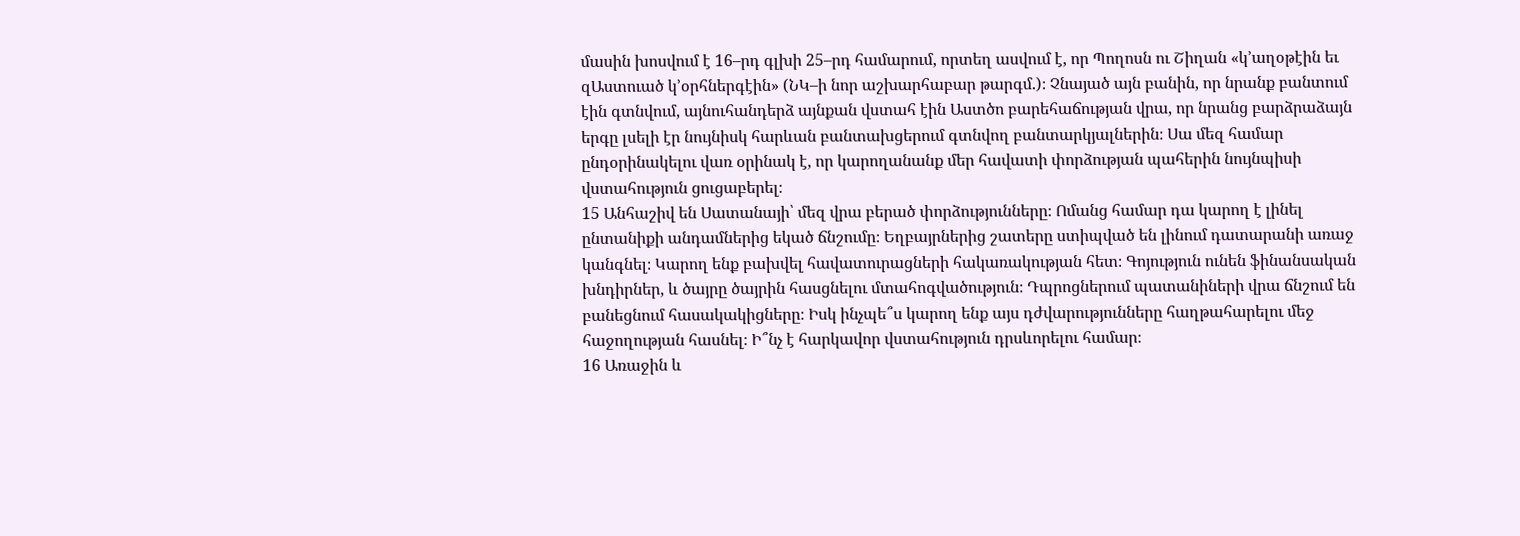մասին խոսվում է 16–րդ գլխի 25–րդ համարում, որտեղ ասվում է, որ Պողոսն ու Շիղան «կ’աղօթէին եւ զԱստուած կ’օրհներգէին» (ՆԿ–ի նոր աշխարհաբար թարգմ.)։ Չնայած այն բանին, որ նրանք բանտում էին գտնվում, այնուհանդերձ այնքան վստահ էին Աստծո բարեհաճության վրա, որ նրանց բարձրաձայն երգը լսելի էր նույնիսկ հարևան բանտախցերում գտնվող բանտարկյալներին։ Սա մեզ համար ընդօրինակելու վառ օրինակ է, որ կարողանանք մեր հավատի փորձության պահերին նույնպիսի վստահություն ցուցաբերել։
15 Անհաշիվ են Սատանայի՝ մեզ վրա բերած փորձությունները։ Ոմանց համար դա կարող է լինել ընտանիքի անդամներից եկած ճնշումը։ Եղբայրներից շատերը ստիպված են լինում դատարանի առաջ կանգնել։ Կարող ենք բախվել հավատուրացների հակառակության հետ։ Գոյություն ունեն ֆինանսական խնդիրներ, և ծայրը ծայրին հասցնելու մտահոգվածություն։ Դպրոցներում պատանիների վրա ճնշում են բանեցնում հասակակիցները։ Իսկ ինչպե՞ս կարող ենք այս դժվարությունները հաղթահարելու մեջ հաջողության հասնել։ Ի՞նչ է հարկավոր վստահություն դրսևորելու համար։
16 Առաջին և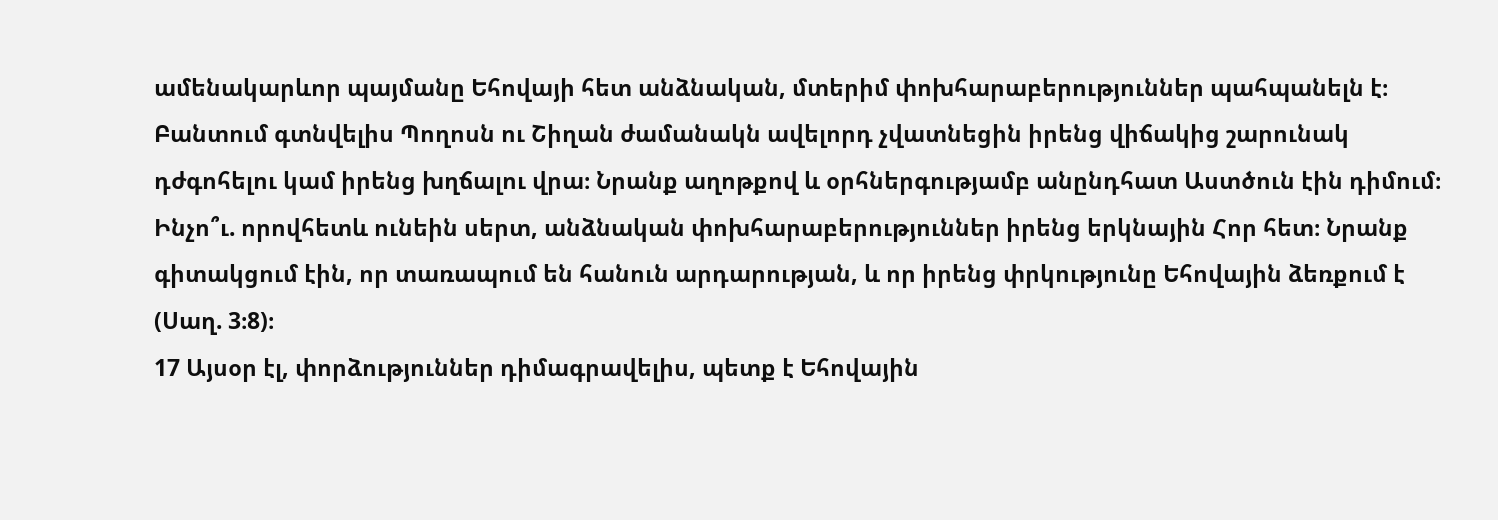ամենակարևոր պայմանը Եհովայի հետ անձնական, մտերիմ փոխհարաբերություններ պահպանելն է։ Բանտում գտնվելիս Պողոսն ու Շիղան ժամանակն ավելորդ չվատնեցին իրենց վիճակից շարունակ դժգոհելու կամ իրենց խղճալու վրա։ Նրանք աղոթքով և օրհներգությամբ անընդհատ Աստծուն էին դիմում։ Ինչո՞ւ. որովհետև ունեին սերտ, անձնական փոխհարաբերություններ իրենց երկնային Հոր հետ։ Նրանք գիտակցում էին, որ տառապում են հանուն արդարության, և որ իրենց փրկությունը Եհովային ձեռքում է (Սաղ. 3։8)։
17 Այսօր էլ, փորձություններ դիմագրավելիս, պետք է Եհովային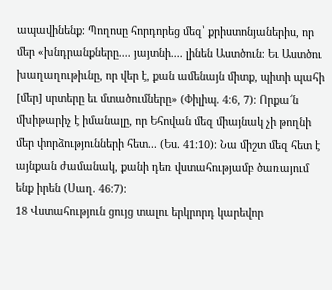ապավինենք։ Պողոսը հորդորեց մեզ՝ քրիստոնյաներիս, որ մեր «խնդրանքները.... յայտնի.... լինեն Աստծուն։ Եւ Աստծու խաղաղութիւնը, որ վեր է, քան ամենայն միտք, պիտի պահի [մեր] սրտերը եւ մտածումները» (Փիլիպ. 4։6, 7)։ Որքա՜ն մխիթարիչ է իմանալը, որ Եհովան մեզ միայնակ չի թողնի մեր փորձությունների հետ... (Ես. 41։10)։ Նա միշտ մեզ հետ է այնքան ժամանակ, քանի դեռ վստահությամբ ծառայում ենք իրեն (Սաղ. 46։7)։
18 Վստահություն ցույց տալու երկրորդ կարեվոր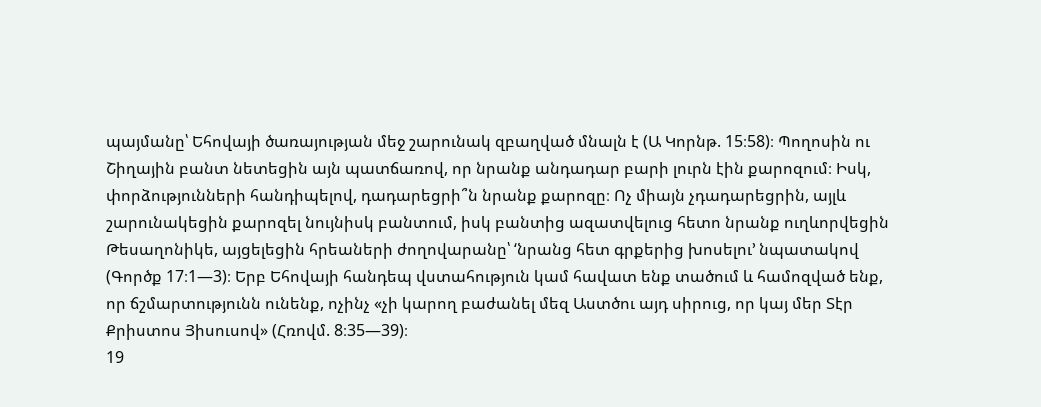պայմանը՝ Եհովայի ծառայության մեջ շարունակ զբաղված մնալն է (Ա Կորնթ. 15։58)։ Պողոսին ու Շիղային բանտ նետեցին այն պատճառով, որ նրանք անդադար բարի լուրն էին քարոզում։ Իսկ, փորձությունների հանդիպելով, դադարեցրի՞ն նրանք քարոզը։ Ոչ միայն չդադարեցրին, այլև շարունակեցին քարոզել նույնիսկ բանտում, իսկ բանտից ազատվելուց հետո նրանք ուղևորվեցին Թեսաղոնիկե, այցելեցին հրեաների ժողովարանը՝ ‘նրանց հետ գրքերից խոսելու’ նպատակով (Գործք 17։1—3)։ Երբ Եհովայի հանդեպ վստահություն կամ հավատ ենք տածում և համոզված ենք, որ ճշմարտությունն ունենք, ոչինչ «չի կարող բաժանել մեզ Աստծու այդ սիրուց, որ կայ մեր Տէր Քրիստոս Յիսուսով» (Հռովմ. 8։35—39)։
19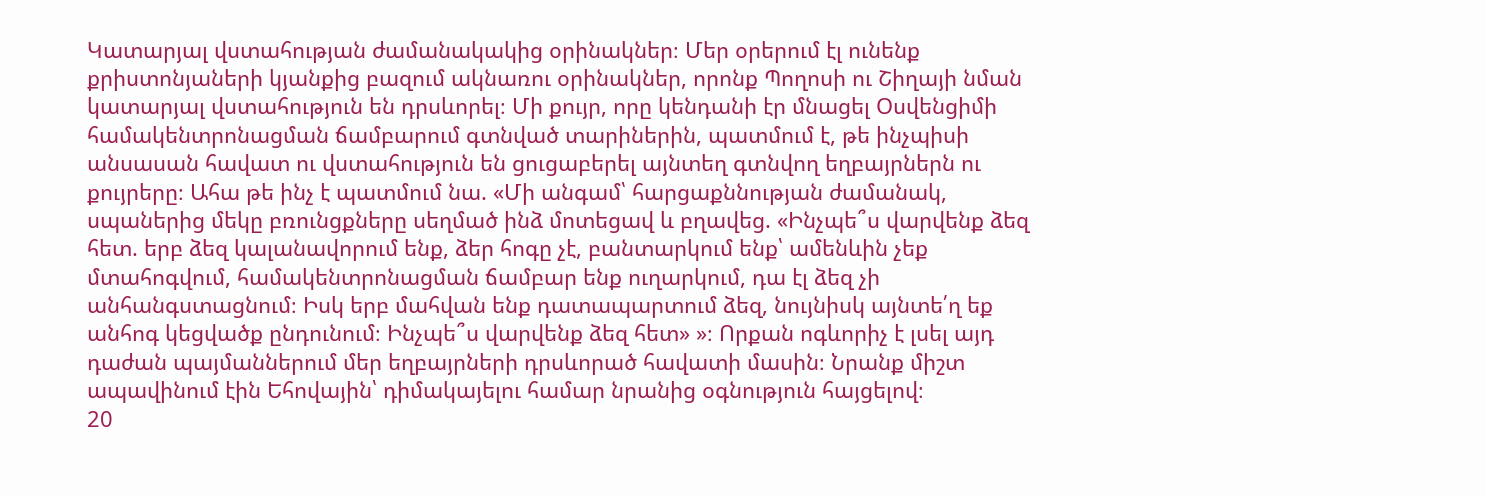Կատարյալ վստահության ժամանակակից օրինակներ։ Մեր օրերում էլ ունենք քրիստոնյաների կյանքից բազում ակնառու օրինակներ, որոնք Պողոսի ու Շիղայի նման կատարյալ վստահություն են դրսևորել։ Մի քույր, որը կենդանի էր մնացել Օսվենցիմի համակենտրոնացման ճամբարում գտնված տարիներին, պատմում է, թե ինչպիսի անսասան հավատ ու վստահություն են ցուցաբերել այնտեղ գտնվող եղբայրներն ու քույրերը։ Ահա թե ինչ է պատմում նա. «Մի անգամ՝ հարցաքննության ժամանակ, սպաներից մեկը բռունցքները սեղմած ինձ մոտեցավ և բղավեց. «Ինչպե՞ս վարվենք ձեզ հետ. երբ ձեզ կալանավորում ենք, ձեր հոգը չէ, բանտարկում ենք՝ ամենևին չեք մտահոգվում, համակենտրոնացման ճամբար ենք ուղարկում, դա էլ ձեզ չի անհանգստացնում։ Իսկ երբ մահվան ենք դատապարտում ձեզ, նույնիսկ այնտե՛ղ եք անհոգ կեցվածք ընդունում։ Ինչպե՞ս վարվենք ձեզ հետ» »։ Որքան ոգևորիչ է լսել այդ դաժան պայմաններում մեր եղբայրների դրսևորած հավատի մասին։ Նրանք միշտ ապավինում էին Եհովային՝ դիմակայելու համար նրանից օգնություն հայցելով։
20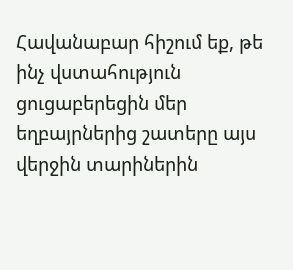Հավանաբար հիշում եք, թե ինչ վստահություն ցուցաբերեցին մեր եղբայրներից շատերը այս վերջին տարիներին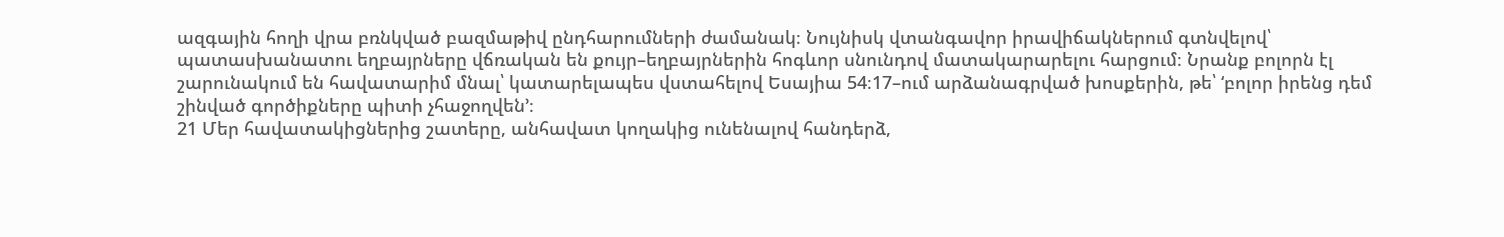ազգային հողի վրա բռնկված բազմաթիվ ընդհարումների ժամանակ։ Նույնիսկ վտանգավոր իրավիճակներում գտնվելով՝ պատասխանատու եղբայրները վճռական են քույր–եղբայրներին հոգևոր սնունդով մատակարարելու հարցում։ Նրանք բոլորն էլ շարունակում են հավատարիմ մնալ՝ կատարելապես վստահելով Եսայիա 54։17–ում արձանագրված խոսքերին, թե՝ ‘բոլոր իրենց դեմ շինված գործիքները պիտի չհաջողվեն’։
21 Մեր հավատակիցներից շատերը, անհավատ կողակից ունենալով հանդերձ,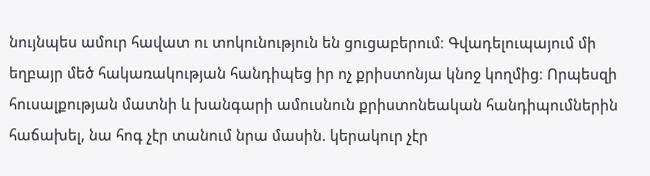նույնպես ամուր հավատ ու տոկունություն են ցուցաբերում։ Գվադելուպայում մի եղբայր մեծ հակառակության հանդիպեց իր ոչ քրիստոնյա կնոջ կողմից։ Որպեսզի հուսալքության մատնի և խանգարի ամուսնուն քրիստոնեական հանդիպումներին հաճախել, նա հոգ չէր տանում նրա մասին. կերակուր չէր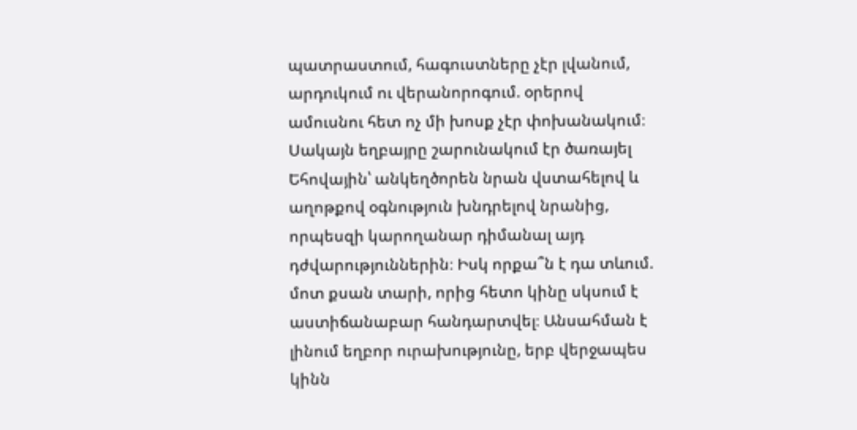պատրաստում, հագուստները չէր լվանում, արդուկում ու վերանորոգում. օրերով ամուսնու հետ ոչ մի խոսք չէր փոխանակում։ Սակայն եղբայրը շարունակում էր ծառայել Եհովային՝ անկեղծորեն նրան վստահելով և աղոթքով օգնություն խնդրելով նրանից, որպեսզի կարողանար դիմանալ այդ դժվարություններին։ Իսկ որքա՞ն է դա տևում. մոտ քսան տարի, որից հետո կինը սկսում է աստիճանաբար հանդարտվել։ Անսահման է լինում եղբոր ուրախությունը, երբ վերջապես կինն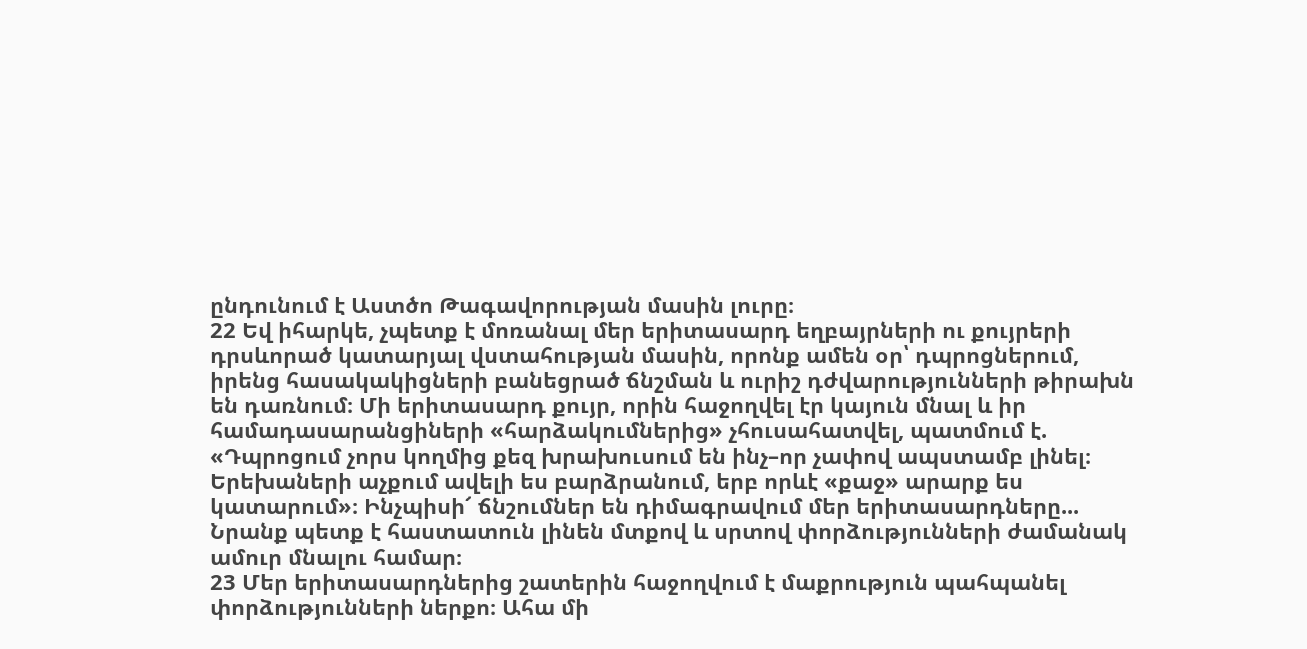ընդունում է Աստծո Թագավորության մասին լուրը։
22 Եվ իհարկե, չպետք է մոռանալ մեր երիտասարդ եղբայրների ու քույրերի դրսևորած կատարյալ վստահության մասին, որոնք ամեն օր՝ դպրոցներում, իրենց հասակակիցների բանեցրած ճնշման և ուրիշ դժվարությունների թիրախն են դառնում։ Մի երիտասարդ քույր, որին հաջողվել էր կայուն մնալ և իր համադասարանցիների «հարձակումներից» չհուսահատվել, պատմում է. «Դպրոցում չորս կողմից քեզ խրախուսում են ինչ–որ չափով ապստամբ լինել։ Երեխաների աչքում ավելի ես բարձրանում, երբ որևէ «քաջ» արարք ես կատարում»։ Ինչպիսի՜ ճնշումներ են դիմագրավում մեր երիտասարդները... Նրանք պետք է հաստատուն լինեն մտքով և սրտով փորձությունների ժամանակ ամուր մնալու համար։
23 Մեր երիտասարդներից շատերին հաջողվում է մաքրություն պահպանել փորձությունների ներքո։ Ահա մի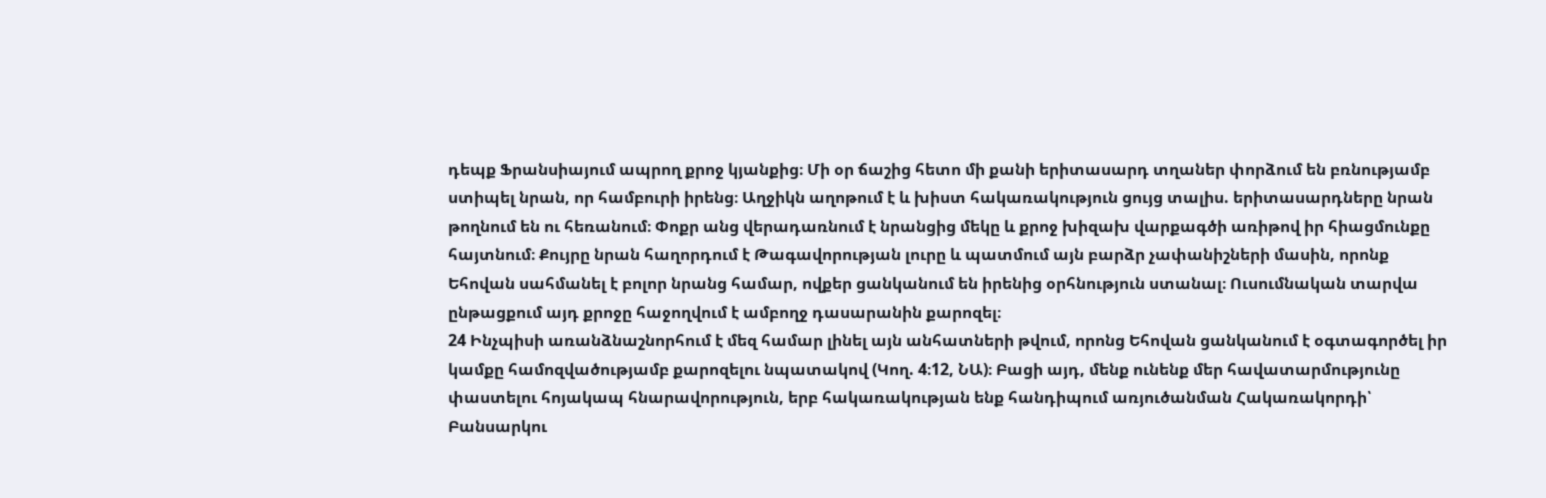դեպք Ֆրանսիայում ապրող քրոջ կյանքից։ Մի օր ճաշից հետո մի քանի երիտասարդ տղաներ փորձում են բռնությամբ ստիպել նրան, որ համբուրի իրենց։ Աղջիկն աղոթում է և խիստ հակառակություն ցույց տալիս. երիտասարդները նրան թողնում են ու հեռանում։ Փոքր անց վերադառնում է նրանցից մեկը և քրոջ խիզախ վարքագծի առիթով իր հիացմունքը հայտնում։ Քույրը նրան հաղորդում է Թագավորության լուրը և պատմում այն բարձր չափանիշների մասին, որոնք Եհովան սահմանել է բոլոր նրանց համար, ովքեր ցանկանում են իրենից օրհնություն ստանալ։ Ուսումնական տարվա ընթացքում այդ քրոջը հաջողվում է ամբողջ դասարանին քարոզել։
24 Ինչպիսի առանձնաշնորհում է մեզ համար լինել այն անհատների թվում, որոնց Եհովան ցանկանում է օգտագործել իր կամքը համոզվածությամբ քարոզելու նպատակով (Կող. 4։12, ՆԱ)։ Բացի այդ, մենք ունենք մեր հավատարմությունը փաստելու հոյակապ հնարավորություն, երբ հակառակության ենք հանդիպում առյուծանման Հակառակորդի՝ Բանսարկու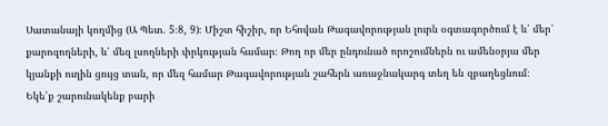Սատանայի կողմից (Ա Պետ. 5։8, 9)։ Միշտ հիշիր, որ Եհովան Թագավորության լուրն օգտագործում է և՛ մեր՝ քարոզողների, և՛ մեզ լսողների փրկության համար։ Թող որ մեր ընդունած որոշումներն ու ամենօրյա մեր կյանքի ուղին ցույց տան, որ մեզ համար Թագավորության շահերն առաջնակարգ տեղ են զբաղեցնում։ Եկե՛ք շարունակենք բարի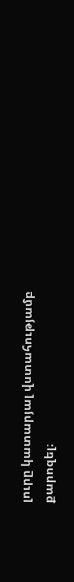լուրը կատարյալ վստահությամբ քարոզել։